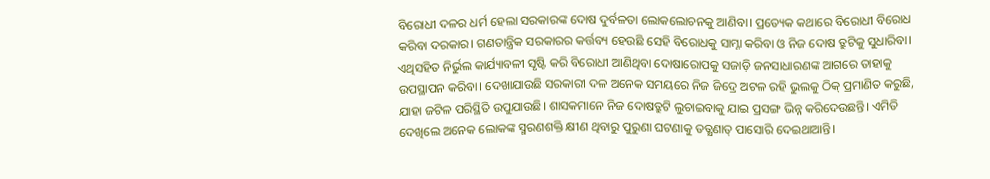ବିରୋଧୀ ଦଳର ଧର୍ମ ହେଲା ସରକାରଙ୍କ ଦୋଷ ଦୁର୍ବଳତା ଲୋକଲୋଚନକୁ ଆଣିବା। ପ୍ରତ୍ୟେକ କଥାରେ ବିରୋଧୀ ବିରୋଧ କରିବା ଦରକାର। ଗଣତାନ୍ତ୍ରିକ ସରକାରର କର୍ତ୍ତବ୍ୟ ହେଉଛି ସେହି ବିରୋଧକୁ ସାମ୍ନା କରିବା ଓ ନିଜ ଦୋଷ ତ୍ରୁଟିକୁ ସୁଧାରିବା। ଏଥିସହିତ ନିର୍ଭୁଲ କାର୍ଯ୍ୟାବଳୀ ସୃଷ୍ଟି କରି ବିରୋଧୀ ଆଣିଥିବା ଦୋଷାରୋପକୁ ସଜାଡ଼ି ଜନସାଧାରଣଙ୍କ ଆଗରେ ତାହାକୁ ଉପସ୍ଥାପନ କରିବା। ଦେଖାଯାଉଛି ସରକାରୀ ଦଳ ଅନେକ ସମୟରେ ନିଜ ଜିଦ୍ରେ ଅଟଳ ରହି ଭୁଲକୁ ଠିକ୍ ପ୍ରମାଣିତ କରୁଛି, ଯାହା ଜଟିଳ ପରିସ୍ଥିତି ଉପୁଯାଉଛି। ଶାସକମାନେ ନିଜ ଦୋଷତ୍ରୁଟି ଲୁଚାଇବାକୁ ଯାଇ ପ୍ରସଙ୍ଗ ଭିନ୍ନ କରିଦେଉଛନ୍ତି। ଏମିତି ଦେଖିଲେ ଅନେକ ଲୋକଙ୍କ ସ୍ମରଣଶକ୍ତି କ୍ଷୀଣ ଥିବାରୁ ପୁରୁଣା ଘଟଣାକୁ ତତ୍କ୍ଷଣାତ୍ ପାସୋରି ଦେଇଥାଆନ୍ତି।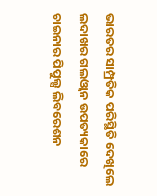ଭାରତର ସାମ୍ପ୍ରତିକ ପରିସ୍ଥିତି ଦେଖିଲେ ଲଦାଖର ଗଲଓ୍ବାନ ଉପତ୍ୟକାରେ ଚାଇନାର ପିପୁଲ୍ସ ଲିବରେଶନ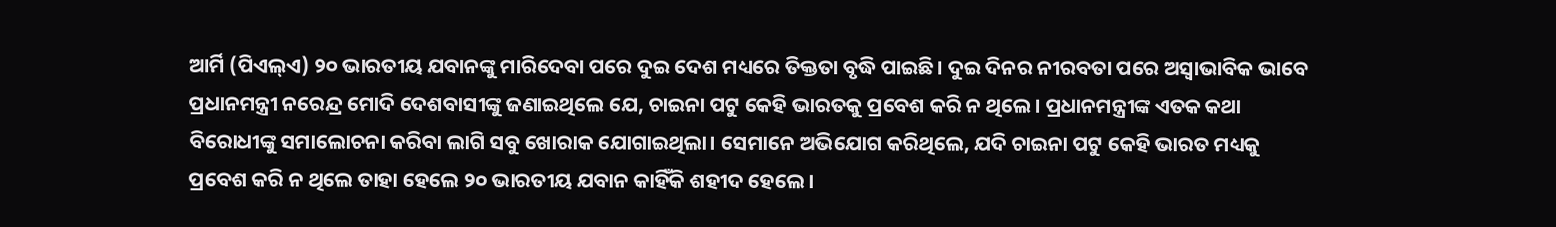ଆର୍ମି (ପିଏଲ୍ଏ) ୨୦ ଭାରତୀୟ ଯବାନଙ୍କୁ ମାରିଦେବା ପରେ ଦୁଇ ଦେଶ ମଧ୍ୟରେ ତିକ୍ତତା ବୃଦ୍ଧି ପାଇଛି। ଦୁଇ ଦିନର ନୀରବତା ପରେ ଅସ୍ବାଭାବିକ ଭାବେ ପ୍ରଧାନମନ୍ତ୍ରୀ ନରେନ୍ଦ୍ର ମୋଦି ଦେଶବାସୀଙ୍କୁ ଜଣାଇଥିଲେ ଯେ, ଚାଇନା ପଟୁ କେହି ଭାରତକୁ ପ୍ରବେଶ କରି ନ ଥିଲେ। ପ୍ରଧାନମନ୍ତ୍ରୀଙ୍କ ଏତକ କଥା ବିରୋଧୀଙ୍କୁ ସମାଲୋଚନା କରିବା ଲାଗି ସବୁ ଖୋରାକ ଯୋଗାଇଥିଲା। ସେମାନେ ଅଭିଯୋଗ କରିଥିଲେ, ଯଦି ଚାଇନା ପଟୁ କେହି ଭାରତ ମଧ୍ୟକୁ ପ୍ରବେଶ କରି ନ ଥିଲେ ତାହା ହେଲେ ୨୦ ଭାରତୀୟ ଯବାନ କାହିଁକି ଶହୀଦ ହେଲେ।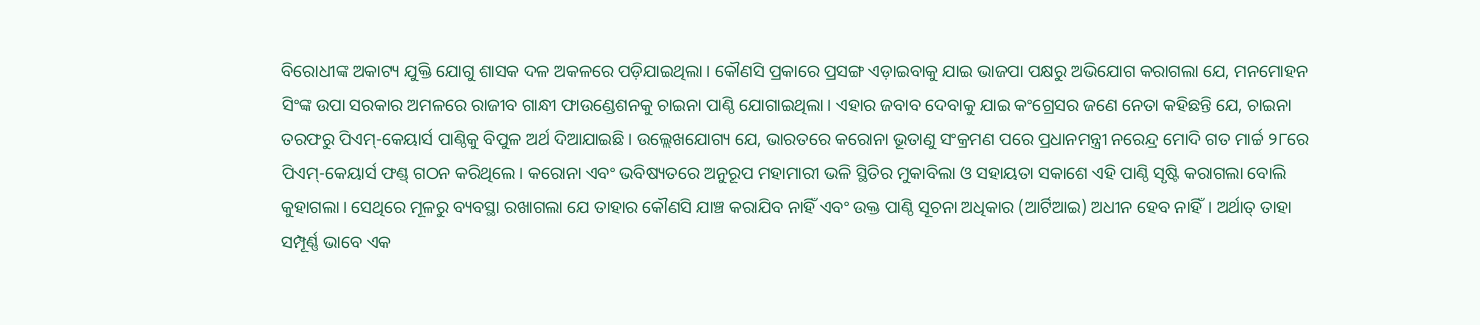ବିରୋଧୀଙ୍କ ଅକାଟ୍ୟ ଯୁକ୍ତି ଯୋଗୁ ଶାସକ ଦଳ ଅକଳରେ ପଡ଼ିଯାଇଥିଲା। କୌଣସି ପ୍ରକାରେ ପ୍ରସଙ୍ଗ ଏଡ଼ାଇବାକୁ ଯାଇ ଭାଜପା ପକ୍ଷରୁ ଅଭିଯୋଗ କରାଗଲା ଯେ, ମନମୋହନ ସିଂଙ୍କ ଉପା ସରକାର ଅମଳରେ ରାଜୀବ ଗାନ୍ଧୀ ଫାଉଣ୍ଡେଶନକୁ ଚାଇନା ପାଣ୍ଠି ଯୋଗାଇଥିଲା। ଏହାର ଜବାବ ଦେବାକୁ ଯାଇ କଂଗ୍ରେସର ଜଣେ ନେତା କହିଛନ୍ତି ଯେ, ଚାଇନା ତରଫରୁ ପିଏମ୍-କେୟାର୍ସ ପାଣ୍ଠିକୁ ବିପୁଳ ଅର୍ଥ ଦିଆଯାଇଛି। ଉଲ୍ଲେଖଯୋଗ୍ୟ ଯେ, ଭାରତରେ କରୋନା ଭୂତାଣୁ ସଂକ୍ରମଣ ପରେ ପ୍ରଧାନମନ୍ତ୍ରୀ ନରେନ୍ଦ୍ର ମୋଦି ଗତ ମାର୍ଚ୍ଚ ୨୮ରେ ପିଏମ୍-କେୟାର୍ସ ଫଣ୍ଡ୍ ଗଠନ କରିଥିଲେ। କରୋନା ଏବଂ ଭବିଷ୍ୟତରେ ଅନୁରୂପ ମହାମାରୀ ଭଳି ସ୍ଥିତିର ମୁକାବିଲା ଓ ସହାୟତା ସକାଶେ ଏହି ପାଣ୍ଠି ସୃଷ୍ଟି କରାଗଲା ବୋଲି କୁହାଗଲା। ସେଥିରେ ମୂଳରୁ ବ୍ୟବସ୍ଥା ରଖାଗଲା ଯେ ତାହାର କୌଣସି ଯାଞ୍ଚ କରାଯିବ ନାହିଁ ଏବଂ ଉକ୍ତ ପାଣ୍ଠି ସୂଚନା ଅଧିକାର (ଆର୍ଟିଆଇ) ଅଧୀନ ହେବ ନାହିଁ। ଅର୍ଥାତ୍ ତାହା ସମ୍ପୂର୍ଣ୍ଣ ଭାବେ ଏକ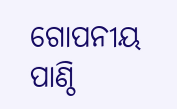ଗୋପନୀୟ ପାଣ୍ଠି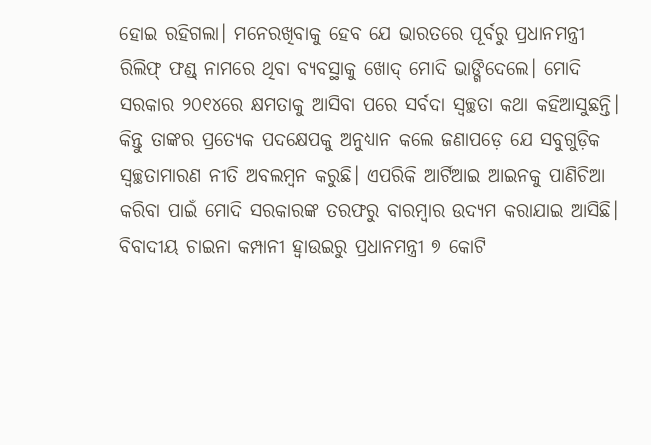ହୋଇ ରହିଗଲା। ମନେରଖିବାକୁ ହେବ ଯେ ଭାରତରେ ପୂର୍ବରୁ ପ୍ରଧାନମନ୍ତ୍ରୀ ରିଲିଫ୍ ଫଣ୍ଡ୍ ନାମରେ ଥିବା ବ୍ୟବସ୍ଥାକୁ ଖୋଦ୍ ମୋଦି ଭାଙ୍ଗିଦେଲେ। ମୋଦି ସରକାର ୨୦୧୪ରେ କ୍ଷମତାକୁ ଆସିବା ପରେ ସର୍ବଦା ସ୍ବଚ୍ଛତା କଥା କହିଆସୁଛନ୍ତି। କିନ୍ତୁ ତାଙ୍କର ପ୍ରତ୍ୟେକ ପଦକ୍ଷେପକୁ ଅନୁଧ୍ୟାନ କଲେ ଜଣାପଡ଼େ ଯେ ସବୁଗୁଡ଼ିକ ସ୍ବଚ୍ଛତାମାରଣ ନୀତି ଅବଲମ୍ବନ କରୁଛି। ଏପରିକି ଆର୍ଟିଆଇ ଆଇନକୁ ପାଣିଚିଆ କରିବା ପାଇଁ ମୋଦି ସରକାରଙ୍କ ତରଫରୁ ବାରମ୍ବାର ଉଦ୍ୟମ କରାଯାଇ ଆସିଛି।
ବିବାଦୀୟ ଚାଇନା କମ୍ପାନୀ ହ୍ବାଉଇରୁ ପ୍ରଧାନମନ୍ତ୍ରୀ ୭ କୋଟି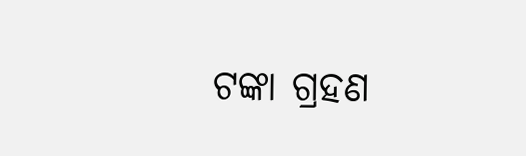ଟଙ୍କା ଗ୍ରହଣ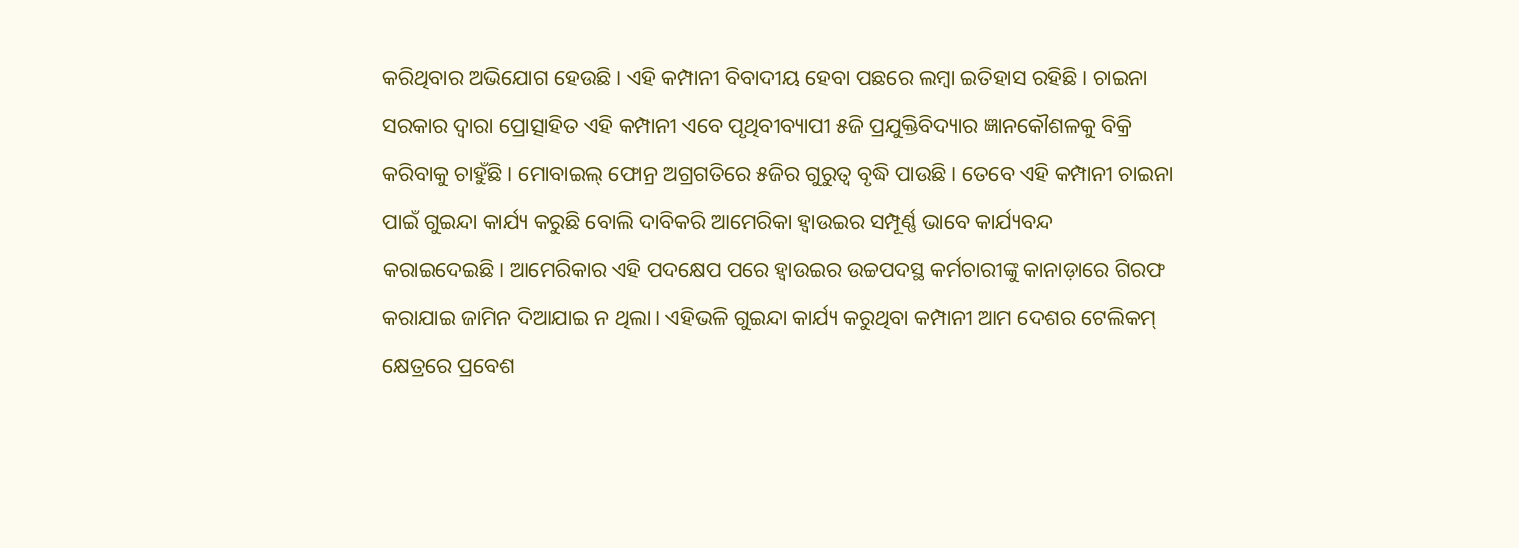କରିଥିବାର ଅଭିଯୋଗ ହେଉଛି। ଏହି କମ୍ପାନୀ ବିବାଦୀୟ ହେବା ପଛରେ ଲମ୍ବା ଇତିହାସ ରହିଛି। ଚାଇନା ସରକାର ଦ୍ୱାରା ପ୍ରୋତ୍ସାହିତ ଏହି କମ୍ପାନୀ ଏବେ ପୃଥିବୀବ୍ୟାପୀ ୫ଜି ପ୍ରଯୁକ୍ତିବିଦ୍ୟାର ଜ୍ଞାନକୌଶଳକୁ ବିକ୍ରି କରିବାକୁ ଚାହୁଁଛି। ମୋବାଇଲ୍ ଫୋନ୍ର ଅଗ୍ରଗତିରେ ୫ଜିର ଗୁରୁତ୍ୱ ବୃଦ୍ଧି ପାଉଛି। ତେବେ ଏହି କମ୍ପାନୀ ଚାଇନା ପାଇଁ ଗୁଇନ୍ଦା କାର୍ଯ୍ୟ କରୁଛି ବୋଲି ଦାବିକରି ଆମେରିକା ହ୍ବାଉଇର ସମ୍ପୂର୍ଣ୍ଣ ଭାବେ କାର୍ଯ୍ୟବନ୍ଦ କରାଇଦେଇଛି। ଆମେରିକାର ଏହି ପଦକ୍ଷେପ ପରେ ହ୍ବାଉଇର ଉଚ୍ଚପଦସ୍ଥ କର୍ମଚାରୀଙ୍କୁ କାନାଡ଼ାରେ ଗିରଫ କରାଯାଇ ଜାମିନ ଦିଆଯାଇ ନ ଥିଲା। ଏହିଭଳି ଗୁଇନ୍ଦା କାର୍ଯ୍ୟ କରୁଥିବା କମ୍ପାନୀ ଆମ ଦେଶର ଟେଲିକମ୍ କ୍ଷେତ୍ରରେ ପ୍ରବେଶ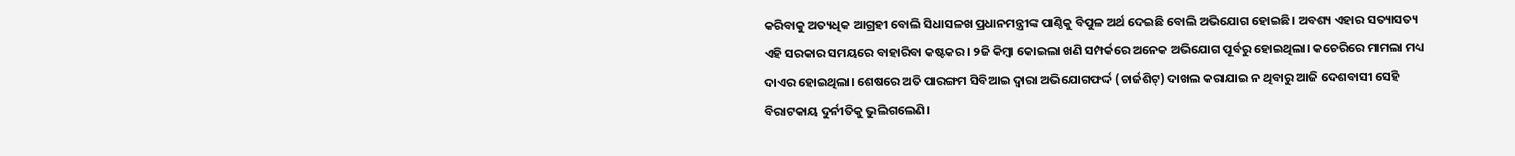କରିବାକୁ ଅତ୍ୟଧିକ ଆଗ୍ରହୀ ବୋଲି ସିଧାସଳଖ ପ୍ରଧାନମନ୍ତ୍ରୀଙ୍କ ପାଣ୍ଠିକୁ ବିପୁଳ ଅର୍ଥ ଦେଇଛି ବୋଲି ଅଭିଯୋଗ ହୋଇଛି। ଅବଶ୍ୟ ଏହାର ସତ୍ୟାସତ୍ୟ ଏହି ସରକାର ସମୟରେ ବାହାରିବା କଷ୍ଟକର। ୨ଜି କିମ୍ବା କୋଇଲା ଖଣି ସମ୍ପର୍କରେ ଅନେକ ଅଭିଯୋଗ ପୂର୍ବରୁ ହୋଇଥିଲା। କଚେରିରେ ମାମଲା ମଧ୍ୟ ଦାଏର ହୋଇଥିଲା। ଶେଷରେ ଅତି ପାରଙ୍ଗମ ସିବିଆଇ ଦ୍ୱାରା ଅଭିଯୋଗଫର୍ଦ୍ଦ (ଚାର୍ଜଶିଟ୍) ଦାଖଲ କରାଯାଇ ନ ଥିବାରୁ ଆଜି ଦେଶବାସୀ ସେହି ବିରାଟକାୟ ଦୁର୍ନୀତିକୁ ଭୁଲିଗଲେଣି।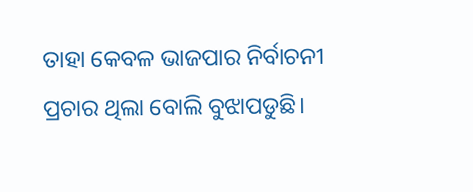ତାହା କେବଳ ଭାଜପାର ନିର୍ବାଚନୀ ପ୍ରଚାର ଥିଲା ବୋଲି ବୁଝାପଡୁଛି।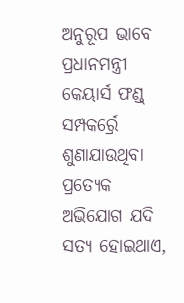ଅନୁରୂପ ଭାବେ ପ୍ରଧାନମନ୍ତ୍ରୀ କେୟାର୍ସ ଫଣ୍ଡ୍ ସମ୍ପକର୍ର୍ରେ ଶୁଣାଯାଉଥିବା ପ୍ରତ୍ୟେକ ଅଭିଯୋଗ ଯଦି ସତ୍ୟ ହୋଇଥାଏ,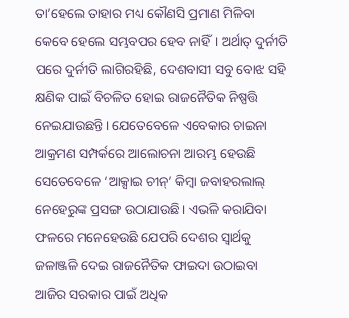ତା’ହେଲେ ତାହାର ମଧ୍ୟ କୌଣସି ପ୍ରମାଣ ମିଳିବା କେବେ ହେଲେ ସମ୍ଭବପର ହେବ ନାହିଁ। ଅର୍ଥାତ୍ ଦୁର୍ନୀତି ପରେ ଦୁର୍ନୀତି ଲାଗିରହିଛି, ଦେଶବାସୀ ସବୁ ବୋଝ ସହି କ୍ଷଣିକ ପାଇଁ ବିଚଳିତ ହୋଇ ରାଜନୈତିକ ନିଷ୍ପତ୍ତି ନେଇଯାଉଛନ୍ତି। ଯେତେବେଳେ ଏବେକାର ଚାଇନା ଆକ୍ରମଣ ସମ୍ପର୍କରେ ଆଲୋଚନା ଆରମ୍ଭ ହେଉଛି ସେତେବେଳେ ‘ଆକ୍ସାଇ ଚୀନ୍’ କିମ୍ବା ଜବାହରଲାଲ୍ ନେହେରୁଙ୍କ ପ୍ରସଙ୍ଗ ଉଠାଯାଉଛି। ଏଭଳି କରାଯିବା ଫଳରେ ମନେହେଉଛି ଯେପରି ଦେଶର ସ୍ବାର୍ଥକୁ ଜଳାଞ୍ଜଳି ଦେଇ ରାଜନୈତିକ ଫାଇଦା ଉଠାଇବା ଆଜିର ସରକାର ପାଇଁ ଅଧିକ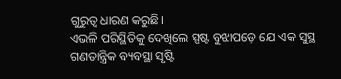ଗୁରୁତ୍ୱ ଧାରଣ କରୁଛି।
ଏଭଳି ପରିସ୍ଥିତିକୁ ଦେଖିଲେ ସ୍ପଷ୍ଟ ବୁଝାପଡ଼େ ଯେ ଏକ ସୁସ୍ଥ ଗଣତାନ୍ତ୍ରିକ ବ୍ୟବସ୍ଥା ସୃଷ୍ଟି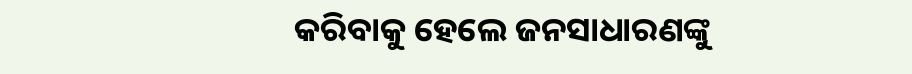କରିବାକୁ ହେଲେ ଜନସାଧାରଣଙ୍କୁ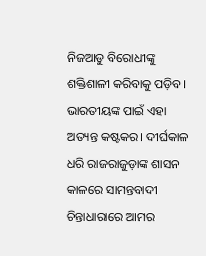ନିଜଆଡୁ ବିରୋଧୀଙ୍କୁ ଶକ୍ତିଶାଳୀ କରିବାକୁ ପଡ଼ିବ। ଭାରତୀୟଙ୍କ ପାଇଁ ଏହା ଅତ୍ୟନ୍ତ କଷ୍ଟକର। ଦୀର୍ଘକାଳ ଧରି ରାଜରାଜୁଡ଼ାଙ୍କ ଶାସନ କାଳରେ ସାମନ୍ତବାଦୀ ଚିନ୍ତାଧାରାରେ ଆମର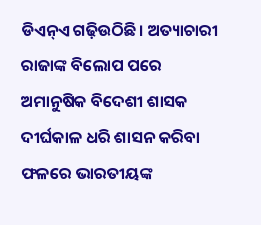ଡିଏନ୍ଏ ଗଢ଼ିଉଠିଛି। ଅତ୍ୟାଚାରୀ ରାଜାଙ୍କ ବିଲୋପ ପରେ ଅମାନୁଷିକ ବିଦେଶୀ ଶାସକ ଦୀର୍ଘକାଳ ଧରି ଶାସନ କରିବା ଫଳରେ ଭାରତୀୟଙ୍କ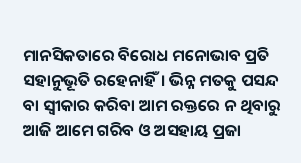ମାନସିକତାରେ ବିରୋଧ ମନୋଭାବ ପ୍ରତି ସହାନୁଭୂତି ରହେନାହିଁ। ଭିନ୍ନ ମତକୁ ପସନ୍ଦ ବା ସ୍ବୀକାର କରିବା ଆମ ରକ୍ତରେ ନ ଥିବାରୁ ଆଜି ଆମେ ଗରିବ ଓ ଅସହାୟ ପ୍ରଜା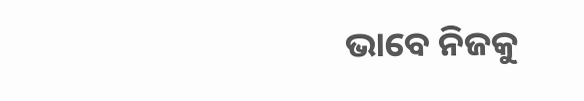ଭାବେ ନିଜକୁ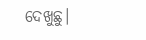ଦେଖୁଛୁ।